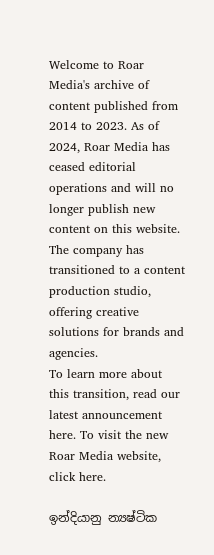Welcome to Roar Media's archive of content published from 2014 to 2023. As of 2024, Roar Media has ceased editorial operations and will no longer publish new content on this website.
The company has transitioned to a content production studio, offering creative solutions for brands and agencies.
To learn more about this transition, read our latest announcement here. To visit the new Roar Media website, click here.

ඉන්දියානු න්‍යෂ්ටික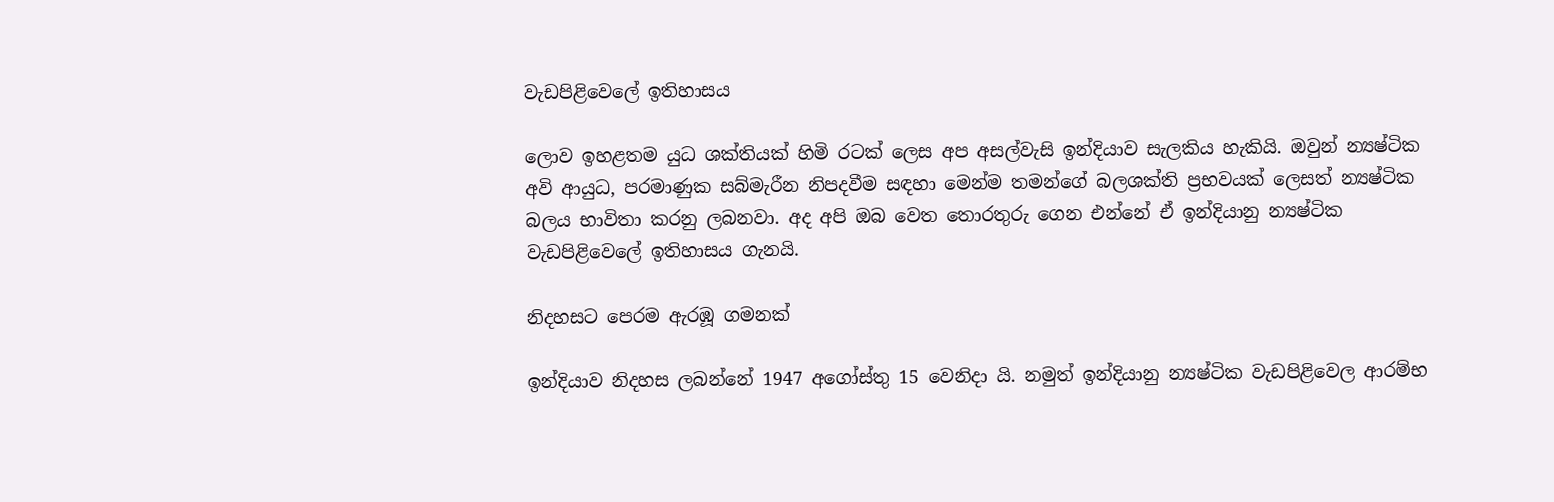වැඩපිළිවෙලේ ඉතිහාසය

ලොව ඉහළතම යුධ ශක්තියක් හිමි රටක් ලෙස අප අසල්වැසි ඉන්දියාව සැලකිය හැකියි. ඔවුන් න්‍යෂ්ටික අවි ආයුධ, පරමාණුක සබ්මැරීන නිපදවීම සඳහා මෙන්ම තමන්ගේ බලශක්ති ප්‍රභවයක් ලෙසත් න්‍යෂ්ටික බලය භාවිතා කරනු ලබනවා. අද අපි ඔබ වෙත තොරතුරු ගෙන එන්නේ ඒ ඉන්දියානු න්‍යෂ්ටික වැඩපිළිවෙලේ ඉතිහාසය ගැනයි.

නිදහසට පෙරම ඇරඹූ ගමනක්

ඉන්දියාව නිදහස ලබන්නේ 1947 අගෝස්තු 15 වෙනිදා යි. නමුත් ඉන්දියානු න්‍යෂ්ටික වැඩපිළිවෙල ආරම්භ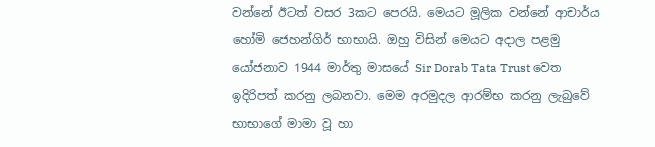වන්නේ ඊටත් වසර 3කට පෙරයි. මෙයට මූලික වන්නේ ආචාර්ය හෝමි ජෙහන්ගිර් භාභායි. ඔහු විසින් මෙයට අදාල පළමු යෝජනාව 1944 මාර්තු මාසයේ Sir Dorab Tata Trust වෙත ඉදිරිපත් කරනු ලබනවා. මෙම අරමුදල ආරම්භ කරනු ලැබුවේ භාභාගේ මාමා වූ හා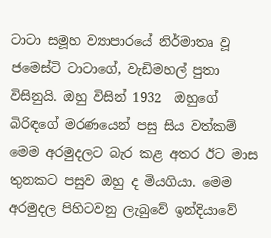ටාටා සමූහ ව්‍යාපාරයේ නිර්මාතෘ වූ ජමෙස්ටි ටාටාගේ, වැඩිමහල් පුතා විසිනුයි. ඔහු විසින් 1932  ඔහුගේ බිරිඳගේ මරණයෙන් පසු සිය වත්කම් මෙම අරමුදලට බැර කළ අතර ඊට මාස තුනකට පසුව ඔහු ද මියගියා. මෙම අරමුදල පිහිටවනු ලැබුවේ ඉන්දියාවේ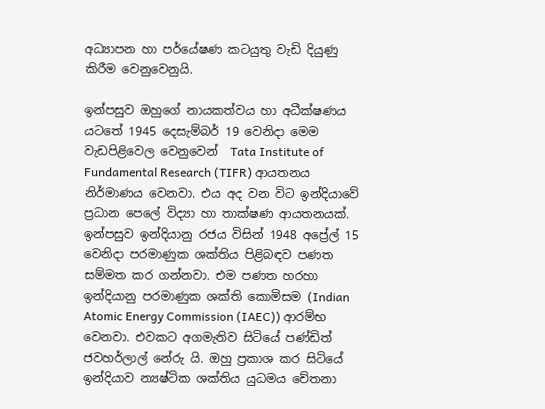අධ්‍යාපන හා පර්යේෂණ කටයුතු වැඩි දියුණු කිරීම වෙනුවෙනුයි.

ඉන්පසුව ඔහුගේ නායකත්වය හා අධීක්ෂණය යටතේ 1945 දෙසැම්බර් 19 වෙනිදා මෙම වැඩපිළිවෙල වෙනුවෙන්  Tata Institute of Fundamental Research (TIFR) ආයතනය නිර්මාණය වෙනවා. එය අද වන විට ඉන්දියාවේ ප්‍රධාන පෙලේ විද්‍යා හා තාක්ෂණ ආයතනයක්. ඉන්පසුව ඉන්දියානු රජය විසින් 1948 අප්‍රේල් 15 වෙනිදා පරමාණුක ශක්තිය පිළිබඳව පණත සම්මත කර ගන්නවා. එම පණත හරහා ඉන්දියානු පරමාණුක ශක්ති කොමිසම (Indian Atomic Energy Commission (IAEC)) ආරම්භ වෙනවා. එවකට අගමැතිව සිටියේ පණ්ඩිත් ජවහර්ලාල් නේරු යි. ඔහු ප්‍රකාශ කර සිටියේ ඉන්දියාව න්‍යෂ්ටික ශක්තිය යුධමය චේතනා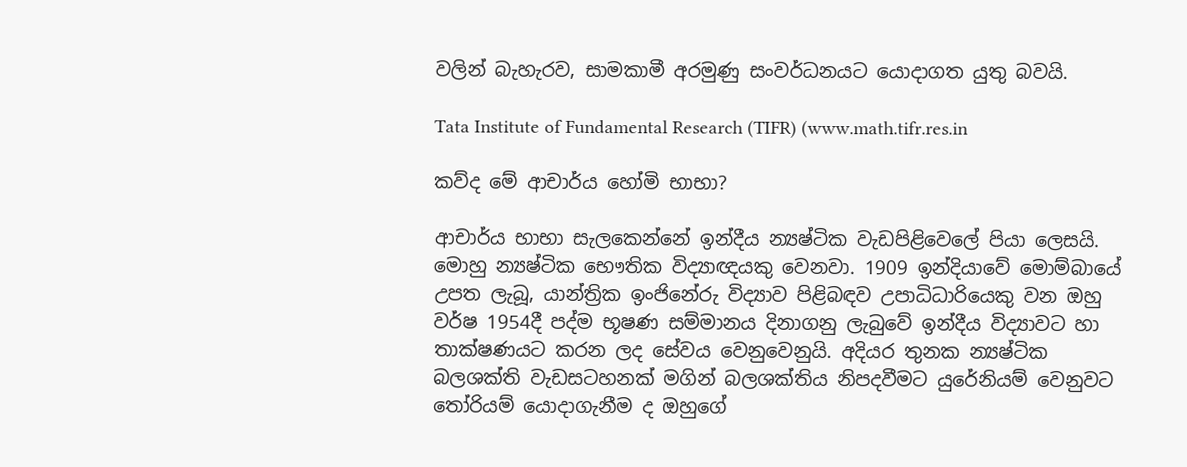වලින් බැහැරව, සාමකාමී අරමුණු සංවර්ධනයට යොදාගත යුතු බවයි.

Tata Institute of Fundamental Research (TIFR) (www.math.tifr.res.in

කව්ද මේ ආචාර්ය හෝමි භාභා?

ආචාර්ය භාභා සැලකෙන්නේ ඉන්දීය න්‍යෂ්ටික වැඩපිළිවෙලේ පියා ලෙසයි. මොහු න්‍යෂ්ටික භෞතික විද්‍යාඥයකු වෙනවා. 1909 ඉන්දියාවේ මොම්බායේ උපත ලැබූ, යාන්ත්‍රික ඉංජිනේරු විද්‍යාව පිළිබඳව උපාධිධාරියෙකු වන ඔහු වර්ෂ 1954දී පද්ම භූෂණ සම්මානය දිනාගනු ලැබුවේ ඉන්දීය විද්‍යාවට හා තාක්ෂණයට කරන ලද සේවය වෙනුවෙනුයි. අදියර තුනක න්‍යෂ්ටික බලශක්ති වැඩසටහනක් මගින් බලශක්තිය නිපදවීමට යුරේනියම් වෙනුවට තෝරියම් යොදාගැනීම ද ඔහුගේ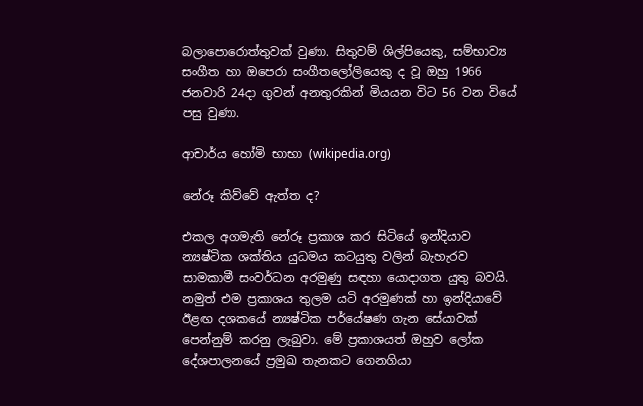බලාපොරොත්තුවක් වුණා. සිතුවම් ශිල්පියෙකු, සම්භාව්‍ය සංගීත හා ඔපෙරා සංගීතලෝලියෙකු ද වූ ඔහු 1966 ජනවාරි 24දා ගුවන් අනතුරකින් මියයන විට 56 වන වියේ පසු වුණා.

ආචාර්ය හෝමි භාභා (wikipedia.org)

නේරූ කිව්වේ ඇත්ත ද?

එකල අගමැති නේරූ ප්‍රකාශ කර සිටියේ ඉන්දියාව න්‍යෂ්ටික ශක්තිය යුධමය කටයුතු වලින් බැහැරව සාමකාමී සංවර්ධන අරමුණු සඳහා යොදාගත යුතු බවයි. නමුත් එම ප්‍රකාශය තුලම යටි අරමුණක් හා ඉන්දියාවේ ඊළඟ දශකයේ න්‍යෂ්ටික පර්යේෂණ ගැන සේයාවක් පෙන්නුම් කරනු ලැබුවා. මේ ප්‍රකාශයත් ඔහුව ලෝක දේශපාලනයේ ප්‍රමුඛ තැනකට ගෙනගියා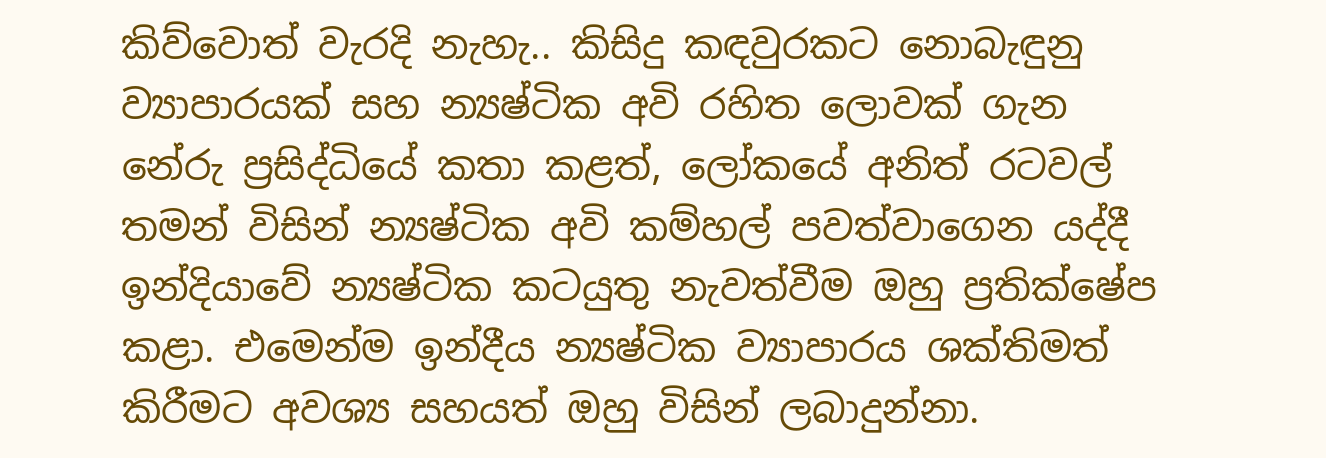කිව්වොත් වැරදි නැහැ.. කිසිදු කඳවුරකට නොබැඳුනු ව්‍යාපාරයක් සහ න්‍යෂ්ටික අවි රහිත ලොවක් ගැන නේරු ප්‍රසිද්ධියේ කතා කළත්, ලෝකයේ අනිත් රටවල් තමන් විසින් න්‍යෂ්ටික අවි කම්හල් පවත්වාගෙන යද්දී ඉන්දියාවේ න්‍යෂ්ටික කටයුතු නැවත්වීම ඔහු ප්‍රතික්ෂේප කළා. එමෙන්ම ඉන්දීය න්‍යෂ්ටික ව්‍යාපාරය ශක්තිමත් කිරීමට අවශ්‍ය සහයත් ඔහු විසින් ලබාදුන්නා.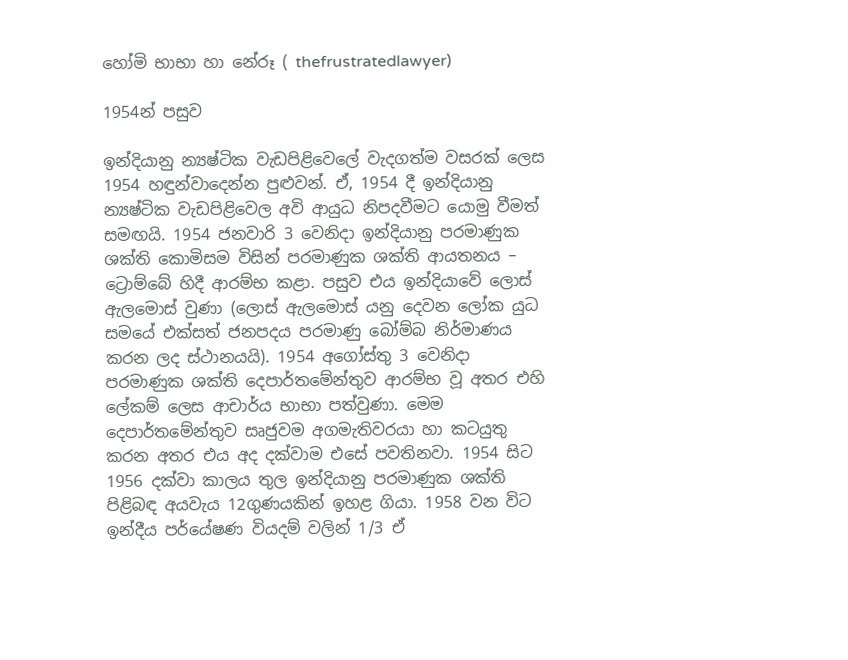හෝමි භාභා හා නේරූ ( thefrustratedlawyer)

1954න් පසුව

ඉන්දියානු න්‍යෂ්ටික වැඩපිළිවෙලේ වැදගත්ම වසරක් ලෙස 1954 හඳුන්වාදෙන්න පුළුවන්. ඒ, 1954 දී ඉන්දියානු න්‍යෂ්ටික වැඩපිළිවෙල අවි ආයුධ නිපදවීමට යොමු වීමත් සමඟයි. 1954 ජනවාරි 3 වෙනිදා ඉන්දියානු පරමාණුක ශක්ති කොමිසම විසින් පරමාණුක ශක්ති ආයතනය – ට්‍රොම්බේ හිදී ආරම්භ කළා. පසුව එය ඉන්දියාවේ ලොස් ඇලමොස් වුණා (ලොස් ඇලමොස් යනු දෙවන ලෝක යුධ සමයේ එක්සත් ජනපදය පරමාණු බෝම්බ නිර්මාණය කරන ලද ස්ථානයයි). 1954 අගෝස්තු 3 වෙනිදා පරමාණුක ශක්ති දෙපාර්තමේන්තුව ආරම්භ වූ අතර එහි ලේකම් ලෙස ආචාර්ය භාභා පත්වුණා. මෙම දෙපාර්තමේන්තුව සෘජුවම අගමැතිවරයා හා කටයුතු කරන අතර එය අද දක්වාම එසේ පවතිනවා. 1954 සිට 1956 දක්වා කාලය තුල ඉන්දියානු පරමාණුක ශක්ති පිළිබඳ අයවැය 12ගුණයකින් ඉහළ ගියා. 1958 වන විට ඉන්දීය පර්යේෂණ වියදම් වලින් 1/3 ඒ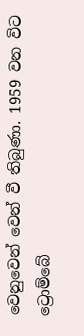වෙනුවෙන් වෙන් වී තිබුණා. 1959 වන විට ට්‍රොම්බේ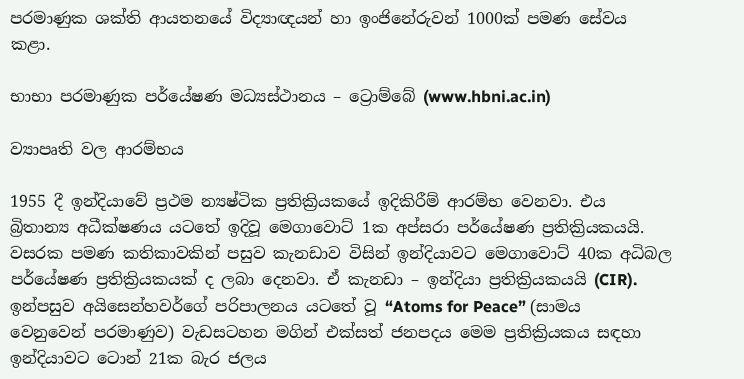පරමාණුක ශක්ති ආයතනයේ විද්‍යාඥයන් හා ඉංජිනේරුවන් 1000ක් පමණ සේවය කළා.

භාභා පරමාණුක පර්යේෂණ මධ්‍යස්ථානය – ට්‍රොම්බේ (www.hbni.ac.in)

ව්‍යාපෘති වල ආරම්භය

1955 දී ඉන්දියාවේ ප්‍රථම න්‍යෂ්ටික ප්‍රතික්‍රියකයේ ඉදිකිරීම් ආරම්භ වෙනවා. එය බ්‍රිතාන්‍ය අධීක්ෂණය යටතේ ඉදිවූ මෙගාවොට් 1ක අප්සරා පර්යේෂණ ප්‍රතික්‍රියකයයි. වසරක පමණ කතිකාවකින් පසුව කැනඩාව විසින් ඉන්දියාවට මෙගාවොට් 40ක අධිබල පර්යේෂණ ප්‍රතික්‍රියකයක් ද ලබා දෙනවා. ඒ කැනඩා – ඉන්දියා ප්‍රතික්‍රියකයයි (CIR). ඉන්පසුව අයිසෙන්හවර්ගේ පරිපාලනය යටතේ වූ “Atoms for Peace” (සාමය වෙනුවෙන් පරමාණුව) වැඩසටහන මගින් එක්සත් ජනපදය මෙම ප්‍රතික්‍රියකය සඳහා ඉන්දියාවට ටොන් 21ක බැර ජලය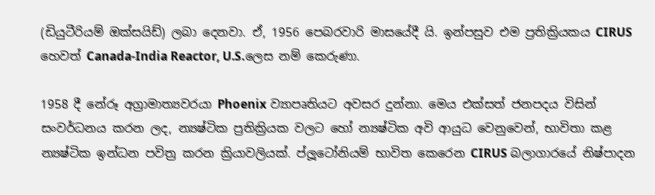(ඩියුටීරියම් ඔක්සයිඩ්) ලබා දෙනවා. ඒ, 1956 පෙබරවාරි මාසයේදී යි. ඉන්පසුව එම ප්‍රතික්‍රියකය CIRUS හෙවත් Canada-India Reactor, U.S.ලෙස නම් කෙරුණා.

1958 දී නේරූ අග්‍රාමාත්‍යවරයා Phoenix ව්‍යාපෘතියට අවසර දුන්නා. මෙය එක්සත් ජනපදය විසින් සංවර්ධනය කරන ලද, න්‍යෂ්ටික ප්‍රතික්‍රියක වලට හෝ න්‍යෂ්ටික අවි ආයුධ වෙනුවෙන්, භාවිතා කළ න්‍යෂ්ටික ඉන්ධන පවිත්‍ර කරන ක්‍රියාවලියක්. ප්ලූටෝනියම් භාවිත කෙරෙන CIRUS බලාගාරයේ නිෂ්පාදන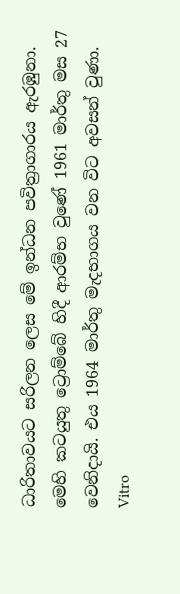ධාරිතාවයට සරිලන ලෙස මේ ඉන්ධන පවිත්‍රාගාරය ඇරඹුනා. මෙහි කටයුතු ට්‍රොම්බේ හිදී ආරම්භ වුණේ 1961 මාර්තු මස 27 වෙනිදායි. එය 1964 මාර්තු මැදභාගය වන විට අවසන් වුණා. Vitro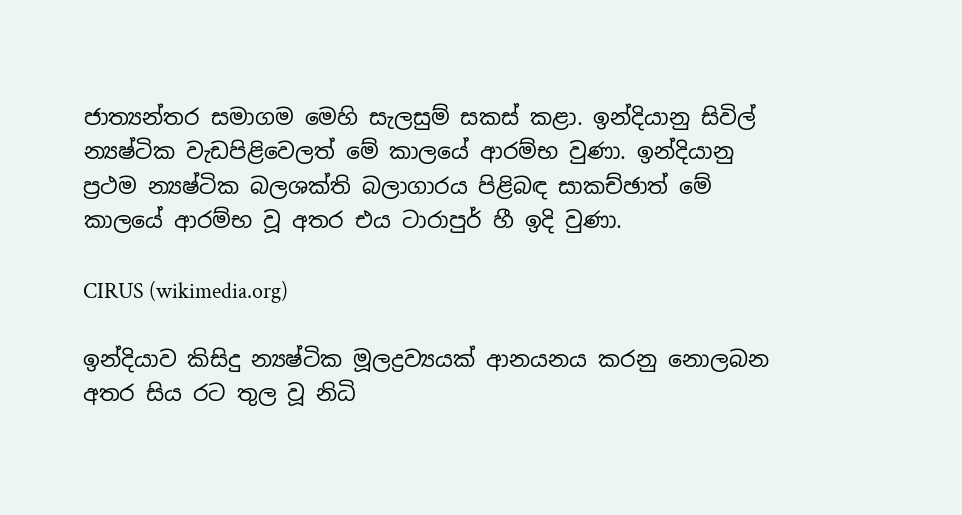ජාත්‍යන්තර සමාගම මෙහි සැලසුම් සකස් කළා. ඉන්දියානු සිවිල් න්‍යෂ්ටික වැඩපිළිවෙලත් මේ කාලයේ ආරම්භ වුණා. ඉන්දියානු ප්‍රථම න්‍යෂ්ටික බලශක්ති බලාගාරය පිළිබඳ සාකච්ඡාත් මේ කාලයේ ආරම්භ වූ අතර එය ටාරාපුර් හී ඉදි වුණා.

CIRUS (wikimedia.org)

ඉන්දියාව කිසිදු න්‍යෂ්ටික මූලද්‍රව්‍යයක් ආනයනය කරනු නොලබන අතර සිය රට තුල වූ නිධි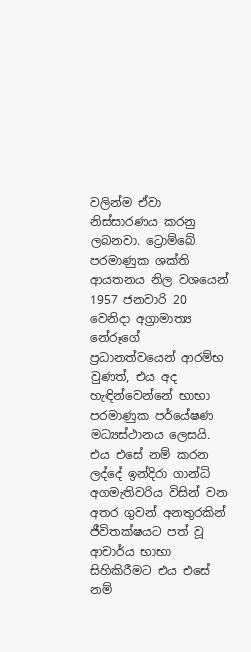වලින්ම ඒවා නිස්සාරණය කරනු ලබනවා. ට්‍රොම්බේ පරමාණුක ශක්ති ආයතනය නිල වශයෙන් 1957 ජනවාරි 20 වෙනිදා අග්‍රාමාත්‍ය නේරූගේ ප්‍රධානත්වයෙන් ආරම්භ වුණත්, එය අද හැඳින්වෙන්නේ භාභා පරමාණුක පර්යේෂණ මධ්‍යස්ථානය ලෙසයි. එය එසේ නම් කරන ලද්දේ ඉන්දිරා ගාන්ධි අගමැතිවරිය විසින් වන අතර ගුවන් අනතුරකින් ජීවිතක්ෂයට පත් වූ ආචාර්ය භාභා සිහිකිරීමට එය එසේ නම්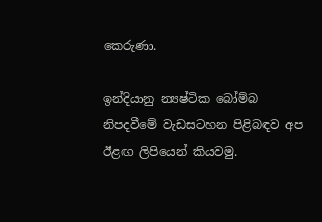කෙරුණා.

ඉන්දියානු න්‍යෂ්ටික බෝම්බ නිපදවීමේ වැඩසටහන පිළිබඳව අප ඊළඟ ලිපියෙන් කියවමු.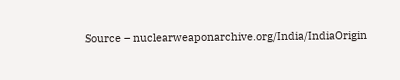Source – nuclearweaponarchive.org/India/IndiaOrigin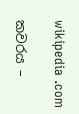wikipedia .com

කවරය –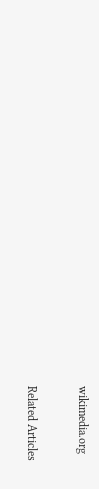wikimedia.org

Related Articles